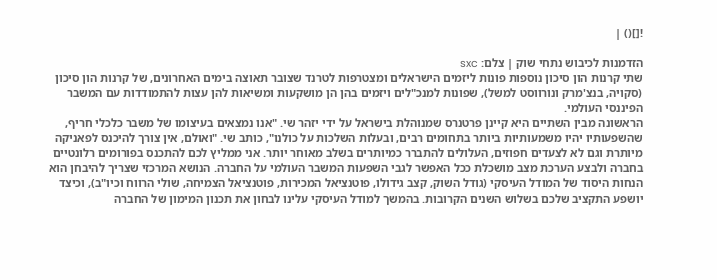![]() |

הזדמנות לכיבוש נתחי שוק | צלם: sxc
שתי קרנות הון סיכון נוספות פונות ליזמים הישראלים ומצטרפות לטרנד שצובר תאוצה בימים האחרונים, של קרנות הון סיכון (סקויה, בנצ'מרק ונורווסט למשל), שפונות למנכ"לים ויזמים בהן הן מושקעות ומשיאות להן עצות להתמודדות עם המשבר הפיננסי העולמי.
הראשונה מבין השתיים היא קיינן פרטנרס שמנוהלת בישראל על ידי יזהר שי. "אנו נמצאים בעיצומו של משבר כלכלי חריף, שהשפעותיו יהיו משמעותיות ביותר בתחומים רבים, ובעלות השלכות על כולנו", כותב שי. "ואולם, אין צורך להיכנס לפאניקה מיותרת וגם לא לצעדים חפוזים, העלולים להתברר כמיותרים בשלב מאוחר יותר. אני ממליץ לכם להתכנס בפורומים רלונטיים בחברה ולבצע הערכת מצב מושכלת ככל האפשר לגבי השפעות המשבר העולמי על החברה. הנושא המרכזי שצריך להיבחן הוא הנחות היסוד של המודל העיסקי (גודל השוק, קצב גידולו, פוטנציאל המכירות, פוטנציאל הצמיחה, שולי הרווח וכיו"ב), וכיצד יושפע התקציב שלכם בשלוש השנים הקרובות. בהמשך למודל העיסקי עלינו לבחון את תכנון המימון של החברה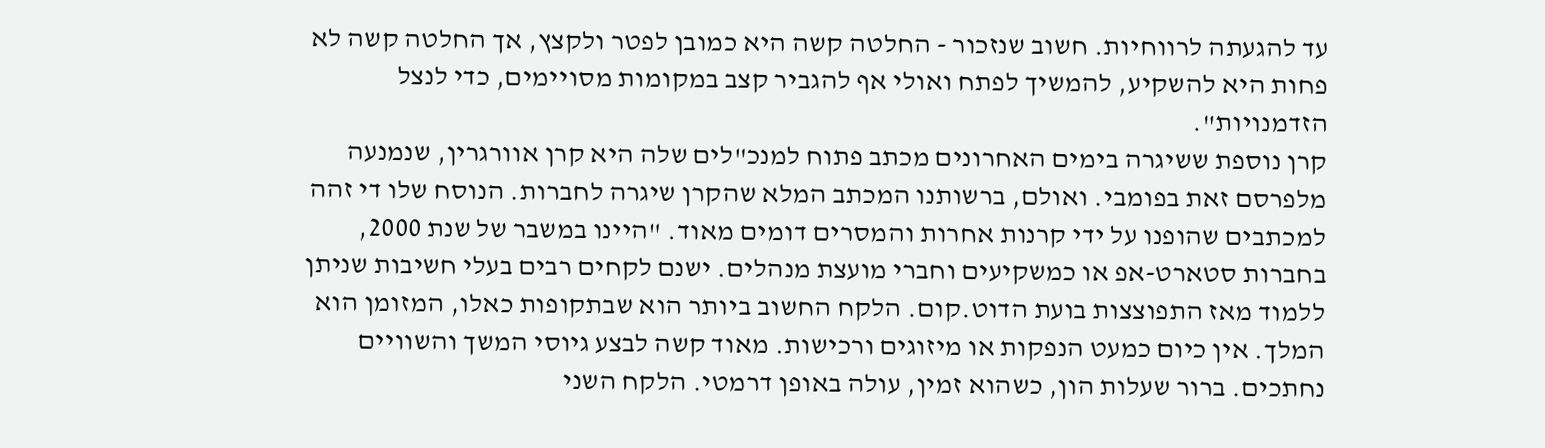עד להגעתה לרווחיות. חשוב שנזכור - החלטה קשה היא כמובן לפטר ולקצץ, אך החלטה קשה לא פחות היא להשקיע, להמשיך לפתח ואולי אף להגביר קצב במקומות מסויימים, כדי לנצל הזדמנויות".
קרן נוספת ששיגרה בימים האחרונים מכתב פתוח למנכ"לים שלה היא קרן אוורגרין, שנמנעה מלפרסם זאת בפומבי. ואולם, ברשותנו המכתב המלא שהקרן שיגרה לחברות. הנוסח שלו די זהה למכתבים שהופנו על ידי קרנות אחרות והמסרים דומים מאוד. "היינו במשבר של שנת 2000, בחברות סטארט-אפ או כמשקיעים וחברי מועצת מנהלים. ישנם לקחים רבים בעלי חשיבות שניתן ללמוד מאז התפוצצות בועת הדוט.קום. הלקח החשוב ביותר הוא שבתקופות כאלו, המזומן הוא המלך. אין כיום כמעט הנפקות או מיזוגים ורכישות. מאוד קשה לבצע גיוסי המשך והשוויים נחתכים. ברור שעלות הון, כשהוא זמין, עולה באופן דרמטי. הלקח השני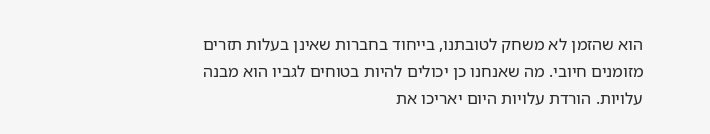הוא שהזמן לא משחק לטובתנו, בייחוד בחברות שאינן בעלות תזרים מזומנים חיובי. מה שאנחנו כן יכולים להיות בטוחים לגביו הוא מבנה עלויות. הורדת עלויות היום יאריכו את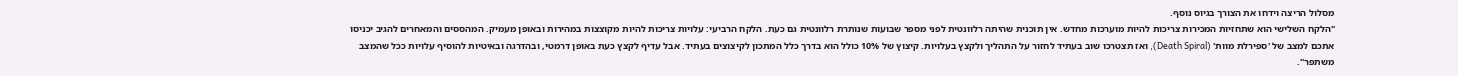מסלול הריצה וידחו את הצורך בגיוס נוסף.
"הלקח השלישי הוא שתחזיות המכירות צריכות להיות מוערכות מחדש. אין תוכנית שהיתה רלוונטית לפני מספר שבועות שנותרת רלוונטית גם כעת. הלקח הרביעי: עלויות צריכות להיות מקוצצות במהירות ובאופן מעמיק. המהססים והמאחרים להגיב יכניסו אתכם למצב של 'ספירלת מוות' (Death Spiral), ואז תצטרכו שוב בעתיד לחזור על התהליך ולקצץ בעלויות. קיצוץ של 10% כולל הוא בדרך כלל המתכון לקיצוצים בעתיד. אבל עדיף לקצץ כעת באופן דרמטי, ובהדרגה ובאיטיות להוסיף עלויות ככל שהמצב משתפר".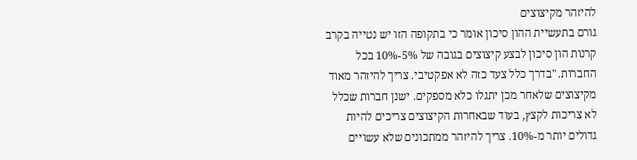להיזהר מקיצוצים
גורם בתעשיית ההון סיכון אומר כי בתקופה הזו יש נטייה בקרב קרנות הון סיכון לבצע קיצוצים בגובה של 5%-10% בכל החברות. "בדרך כלל צעד כזה לא אפקטיבי. צריך להיזהר מאוד מקיצוצים שלאחר מכן יתגלו כלא מספקים. ישנן חברות שכלל לא צריכות לקצץ, בעוד שבאחרות הקיצוצים צריכים להיות גדולים יותר מ-10%. צריך להיזהר ממתכונים שלא עשויים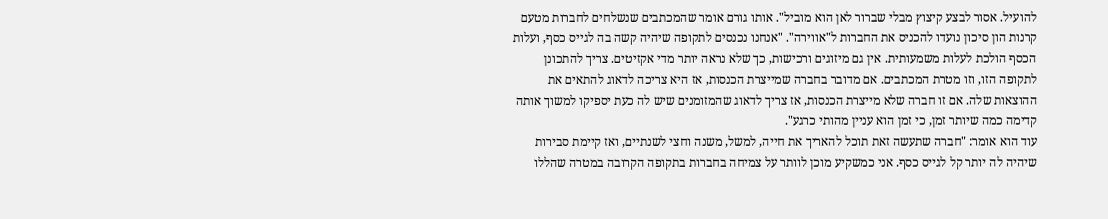להועיל. אסור לבצע קיצוץ מבלי שברור לאן הוא מוביל". אותו גורם אומר שהמכתבים שנשלחים לחברות מטעם קרנות הון סיכון נועדו להכניס את החברות ל"אווירה". "אנחנו נכנסים לתקופה שיהיה קשה בה לגייס כסף, ועלות הכסף הולכת לעלות משמעותית. אין גם מיזוגים ורכישות, כך שלא נראה יותר מדי אקזיטים. צריך להתכונן לתקופה הזו, וזו מטרת המכתבים. אם מדובר בחברה שמייצרת הכנסות, אז היא צריכה לדאוג להתאים את ההוצאות שלה. אם זו חברה שלא מייצרת הכנסות, אז צריך לדאוג שהמזומנים שיש לה כעת יספיקו למשוך אותה קדימה כמה שיותר זמן, כי זמן הוא עניין מהותי כרגע".
עוד הוא אומר: "חברה שתעשה זאת תוכל להאריך את חייה, למשל, משנה וחצי לשנתיים, ואז קיימת סבירות שיהיה לה יותר קל לגייס כסף. אני כמשקיע מוכן לוותר על צמיחה בחברות בתקופה הקרובה במטרה שהללו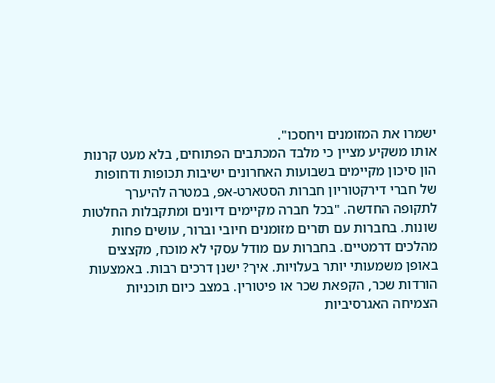ישמרו את המזומנים ויחסכו".
אותו משקיע מציין כי מלבד המכתבים הפתוחים, בלא מעט קרנות הון סיכון מקיימים בשבועות האחרונים ישיבות תכופות ודחופות של חברי דירקטוריון חברות הסטארט-אפ, במטרה להיערך לתקופה החדשה. "בכל חברה מקיימים דיונים ומתקבלות החלטות שונות. בחברות עם תזרים מזומנים חיובי וברור, עושים פחות מהלכים דרמטיים. בחברות עם מודל עסקי לא מוכח, מקצצים באופן משמעותי יותר בעלויות. איך? ישנן דרכים רבות. באמצעות הורדות שכר, הקפאת שכר או פיטורין. במצב כיום תוכניות הצמיחה האגרסיביות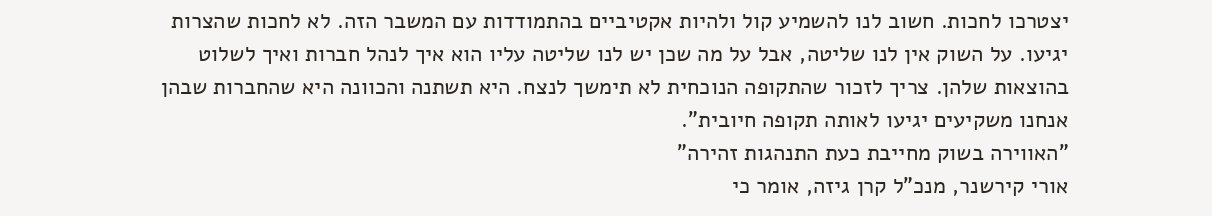יצטרכו לחכות. חשוב לנו להשמיע קול ולהיות אקטיביים בהתמודדות עם המשבר הזה. לא לחכות שהצרות יגיעו. על השוק אין לנו שליטה, אבל על מה שכן יש לנו שליטה עליו הוא איך לנהל חברות ואיך לשלוט בהוצאות שלהן. צריך לזכור שהתקופה הנוכחית לא תימשך לנצח. היא תשתנה והכוונה היא שהחברות שבהן אנחנו משקיעים יגיעו לאותה תקופה חיובית".
"האווירה בשוק מחייבת כעת התנהגות זהירה"
אורי קירשנר, מנכ"ל קרן גיזה, אומר כי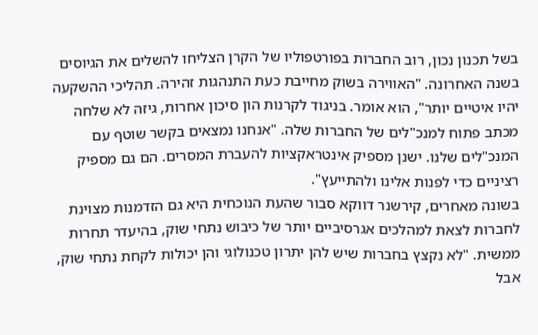בשל תכנון נכון, רוב החברות בפורטפוליו של הקרן הצליחו להשלים את הגיוסים בשנה האחרונה. "האווירה בשוק מחייבת כעת התנהגות זהירה. תהליכי ההשקעה יהיו איטיים יותר", הוא אומר. בניגוד לקרנות הון סיכון אחרות, גיזה לא שלחה מכתב פתוח למנכ"לים של החברות שלה. "אנחנו נמצאים בקשר שוטף עם המנכ"לים שלנו. ישנן מספיק אינטראקציות להעברת המסרים. הם גם מספיק רציניים כדי לפנות אלינו ולהתייעץ".
בשונה מאחרים, קירשנר דווקא סבור שהעת הנוכחית היא גם הזדמנות מצוינת לחברות לצאת למהלכים אגרסיביים יותר של כיבוש נתחי שוק, בהיעדר תחרות ממשית. "לא נקצץ בחברות שיש להן יתרון טכנולוגי והן יכולות לקחת נתחי שוק, אבל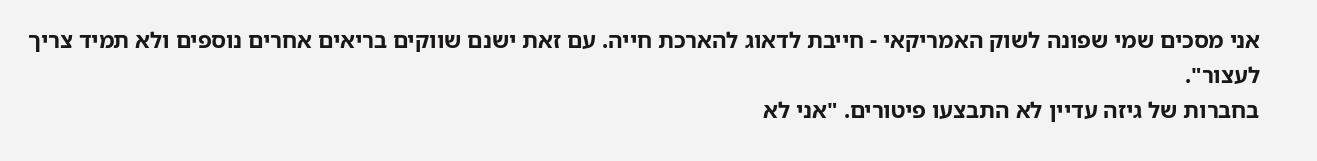אני מסכים שמי שפונה לשוק האמריקאי - חייבת לדאוג להארכת חייה. עם זאת ישנם שווקים בריאים אחרים נוספים ולא תמיד צריך לעצור".
בחברות של גיזה עדיין לא התבצעו פיטורים. "אני לא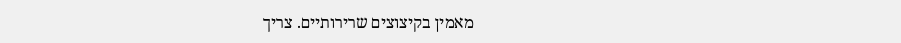מאמין בקיצוצים שרירותיים. צריך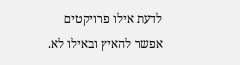לדעת אילו פרויקטים אפשר להאיץ ובאילו לא.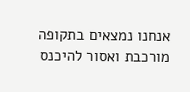אנחנו נמצאים בתקופה מורכבת ואסור להיכנס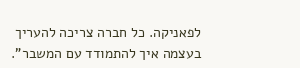לפאניקה. כל חברה צריכה להעריך בעצמה איך להתמודד עם המשבר".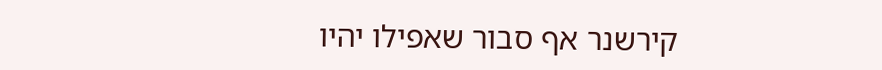קירשנר אף סבור שאפילו יהיו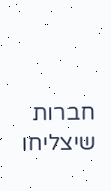חברות שיצליחו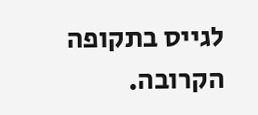לגייס בתקופה הקרובה.